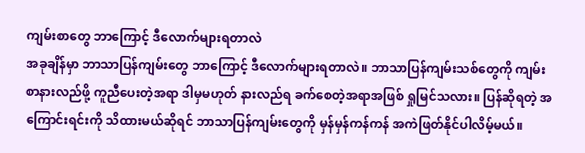ကျမ်းစာတွေ ဘာကြောင့် ဒီလောက်များရတာလဲ
အခုချိန်မှာ ဘာသာပြန်ကျမ်းတွေ ဘာကြောင့် ဒီလောက်များရတာလဲ။ ဘာသာပြန်ကျမ်းသစ်တွေကို ကျမ်းစာနားလည်ဖို့ ကူညီပေးတဲ့အရာ ဒါမှမဟုတ် နားလည်ရ ခက်စေတဲ့အရာအဖြစ် ရှုမြင်သလား။ ပြန်ဆိုရတဲ့ အကြောင်းရင်းကို သိထားမယ်ဆိုရင် ဘာသာပြန်ကျမ်းတွေကို မှန်မှန်ကန်ကန် အကဲဖြတ်နိုင်ပါလိမ့်မယ်။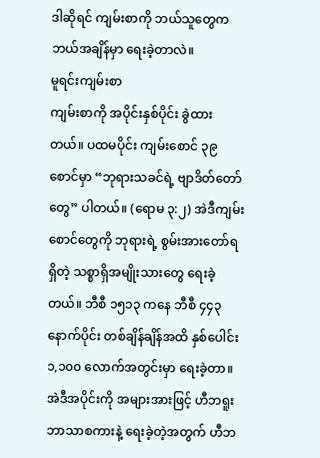ဒါဆိုရင် ကျမ်းစာကို ဘယ်သူတွေက ဘယ်အချိန်မှာ ရေးခဲ့တာလဲ။
မူရင်းကျမ်းစာ
ကျမ်းစာကို အပိုင်းနှစ်ပိုင်း ခွဲထားတယ်။ ပထမပိုင်း ကျမ်းစောင် ၃၉ စောင်မှာ “ဘုရားသခင်ရဲ့ ဗျာဒိတ်တော်တွေ” ပါတယ်။ (ရောမ ၃:၂) အဲဒီကျမ်းစောင်တွေကို ဘုရားရဲ့ စွမ်းအားတော်ရရှိတဲ့ သစ္စာရှိအမျိုးသားတွေ ရေးခဲ့တယ်။ ဘီစီ ၁၅၁၃ ကနေ ဘီစီ ၄၄၃ နောက်ပိုင်း တစ်ချိန်ချိန်အထိ နှစ်ပေါင်း ၁,၁၀၀ လောက်အတွင်းမှာ ရေးခဲ့တာ။ အဲဒီအပိုင်းကို အများအားဖြင့် ဟီဘရူးဘာသာစကားနဲ့ ရေးခဲ့တဲ့အတွက် ဟီဘ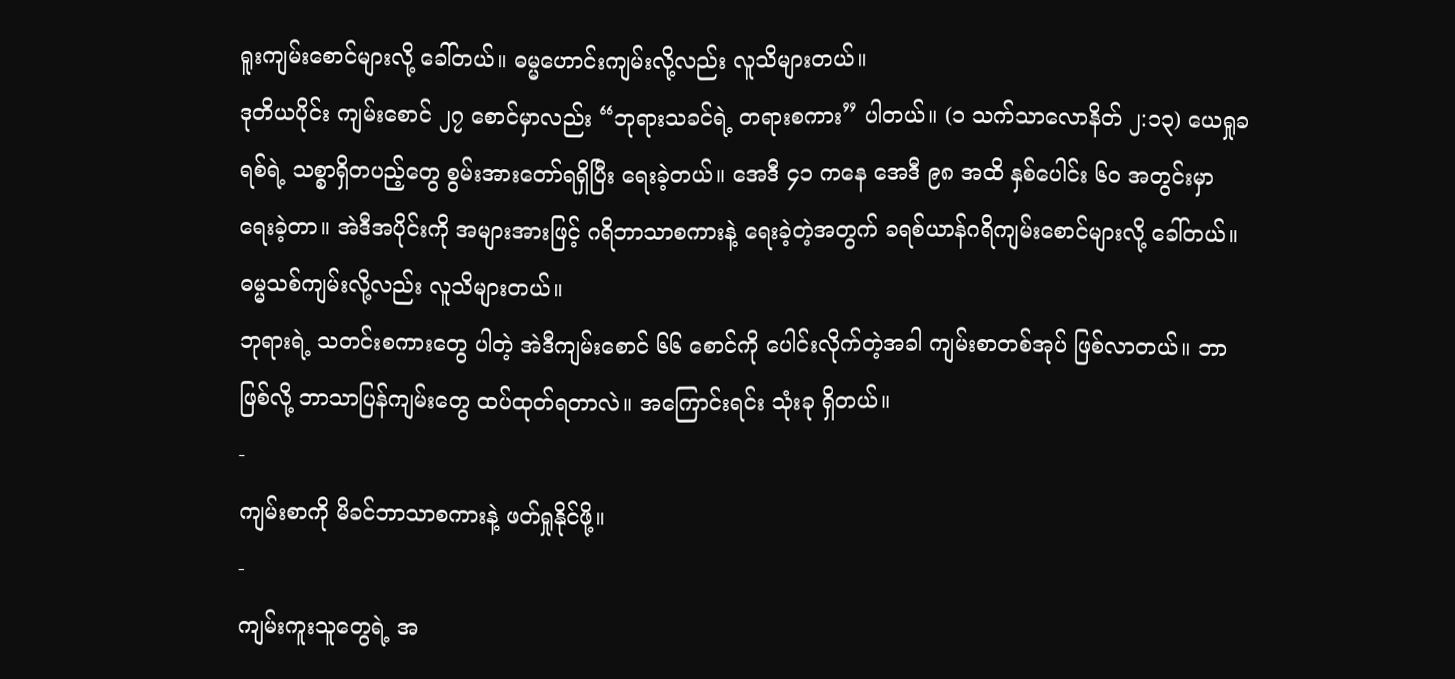ရူးကျမ်းစောင်များလို့ ခေါ်တယ်။ ဓမ္မဟောင်းကျမ်းလို့လည်း လူသိများတယ်။
ဒုတိယပိုင်း ကျမ်းစောင် ၂၇ စောင်မှာလည်း “ဘုရားသခင်ရဲ့ တရားစကား” ပါတယ်။ (၁ သက်သာလောနိတ် ၂:၁၃) ယေရှုခရစ်ရဲ့ သစ္စာရှိတပည့်တွေ စွမ်းအားတော်ရရှိပြီး ရေးခဲ့တယ်။ အေဒီ ၄၁ ကနေ အေဒီ ၉၈ အထိ နှစ်ပေါင်း ၆၀ အတွင်းမှာ ရေးခဲ့တာ။ အဲဒီအပိုင်းကို အများအားဖြင့် ဂရိဘာသာစကားနဲ့ ရေးခဲ့တဲ့အတွက် ခရစ်ယာန်ဂရိကျမ်းစောင်များလို့ ခေါ်တယ်။ ဓမ္မသစ်ကျမ်းလို့လည်း လူသိများတယ်။
ဘုရားရဲ့ သတင်းစကားတွေ ပါတဲ့ အဲဒီကျမ်းစောင် ၆၆ စောင်ကို ပေါင်းလိုက်တဲ့အခါ ကျမ်းစာတစ်အုပ် ဖြစ်လာတယ်။ ဘာဖြစ်လို့ ဘာသာပြန်ကျမ်းတွေ ထပ်ထုတ်ရတာလဲ။ အကြောင်းရင်း သုံးခု ရှိတယ်။
-
ကျမ်းစာကို မိခင်ဘာသာစကားနဲ့ ဖတ်ရှုနိုင်ဖို့။
-
ကျမ်းကူးသူတွေရဲ့ အ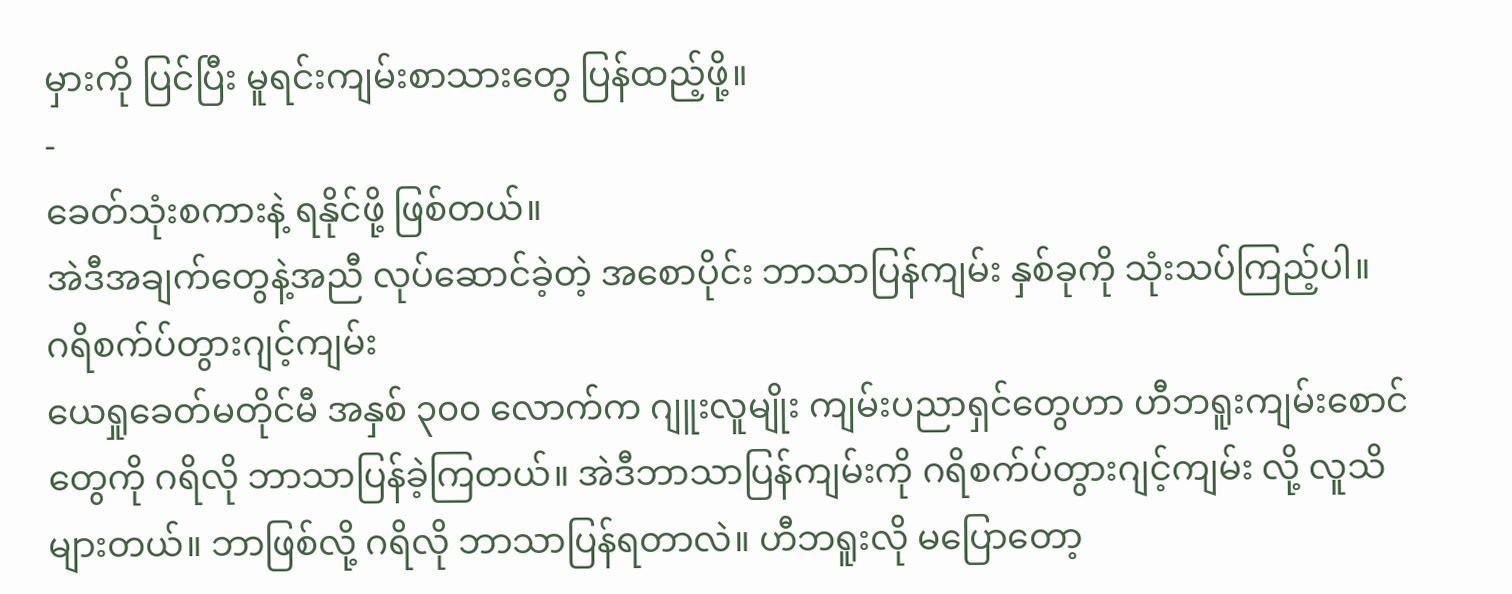မှားကို ပြင်ပြီး မူရင်းကျမ်းစာသားတွေ ပြန်ထည့်ဖို့။
-
ခေတ်သုံးစကားနဲ့ ရနိုင်ဖို့ ဖြစ်တယ်။
အဲဒီအချက်တွေနဲ့အညီ လုပ်ဆောင်ခဲ့တဲ့ အစောပိုင်း ဘာသာပြန်ကျမ်း နှစ်ခုကို သုံးသပ်ကြည့်ပါ။
ဂရိစက်ပ်တွားဂျင့်ကျမ်း
ယေရှုခေတ်မတိုင်မီ အနှစ် ၃၀၀ လောက်က ဂျူးလူမျိုး ကျမ်းပညာရှင်တွေဟာ ဟီဘရူးကျမ်းစောင်တွေကို ဂရိလို ဘာသာပြန်ခဲ့ကြတယ်။ အဲဒီဘာသာပြန်ကျမ်းကို ဂရိစက်ပ်တွားဂျင့်ကျမ်း လို့ လူသိများတယ်။ ဘာဖြစ်လို့ ဂရိလို ဘာသာပြန်ရတာလဲ။ ဟီဘရူးလို မပြောတော့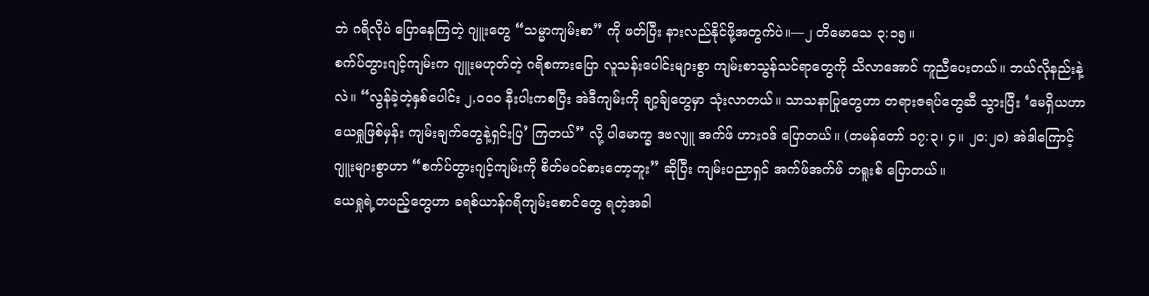ဘဲ ဂရိလိုပဲ ပြောနေကြတဲ့ ဂျူးတွေ “သမ္မာကျမ်းစာ” ကို ဖတ်ပြီး နားလည်နိုင်ဖို့အတွက်ပဲ။—၂ တိမောသေ ၃:၁၅။
စက်ပ်တွားဂျင့်ကျမ်းက ဂျူးမဟုတ်တဲ့ ဂရိစကားပြော လူသန်းပေါင်းများစွာ ကျမ်းစာသွန်သင်ရာတွေကို သိလာအောင် ကူညီပေးတယ်။ ဘယ်လိုနည်းနဲ့လဲ။ “လွန်ခဲ့တဲ့နှစ်ပေါင်း ၂,၀၀၀ နီးပါးကစပြီး အဲဒီကျမ်းကို ချာ့ခ်ျတွေမှာ သုံးလာတယ်။ သာသနာပြုတွေဟာ တရားဇရပ်တွေဆီ သွားပြီး ‘မေရှိယဟာ ယေရှုဖြစ်မှန်း ကျမ်းချက်တွေနဲ့ရှင်းပြ’ ကြတယ်” လို့ ပါမောက္ခ ဒဗလျူ အက်ဖ် ဟားဝဒ် ပြောတယ်။ (တမန်တော် ၁၇:၃၊ ၄။ ၂၀:၂၀) အဲဒါကြောင့် ဂျူးများစွာဟာ “စက်ပ်တွားဂျင့်ကျမ်းကို စိတ်မဝင်စားတော့ဘူး” ဆိုပြီး ကျမ်းပညာရှင် အက်ဖ်အက်ဖ် ဘရူးစ် ပြောတယ်။
ယေရှုရဲ့တပည့်တွေဟာ ခရစ်ယာန်ဂရိကျမ်းစောင်တွေ ရတဲ့အခါ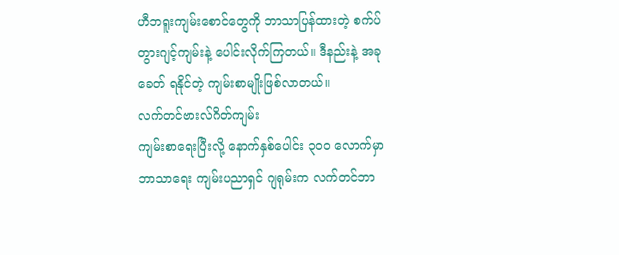ဟီဘရူးကျမ်းစောင်တွေကို ဘာသာပြန်ထားတဲ့ စက်ပ်တွားဂျင့်ကျမ်းနဲ့ ပေါင်းလိုက်ကြတယ်။ ဒီနည်းနဲ့ အခုခေတ် ရနိုင်တဲ့ ကျမ်းစာမျိုးဖြစ်လာတယ်။
လက်တင်ဗားလ်ဂိတ်ကျမ်း
ကျမ်းစာရေးပြီးလို့ နောက်နှစ်ပေါင်း ၃၀၀ လောက်မှာ ဘာသာရေး ကျမ်းပညာရှင် ဂျရုမ်းက လက်တင်ဘာ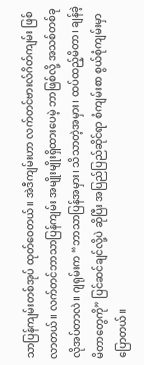သာပြန်ကျမ်းတစ်အုပ် ထုတ်ဝေတယ်။ အဲဒီကျမ်းဟာ လက်တင်ဗားလ်ဂိတ်ကျမ်း ဖြစ်လာတယ်။ လက်တင်ဘာသာပြန်ကျမ်း အမျိုးမျိုးရှိထားပေမဲ့ ဘာဖြစ်လို့ အသစ်တစ်ခု လိုအပ်တာလဲ။ ဂျရုမ်းက “ဘာသာပြန်အမှား၊ သိသာတဲ့အမှား၊ ထပ်ထည့်မိတာ၊ ချန်ခဲ့မိတာတွေကို” ပြင်ဆင်ချင်လို့ပဲ ဆိုပြီး အပြည်ပြည်ဆိုင်ရာ စံကျမ်းစာ စွယ်စုံကျမ်းမှာ ပြောတယ်။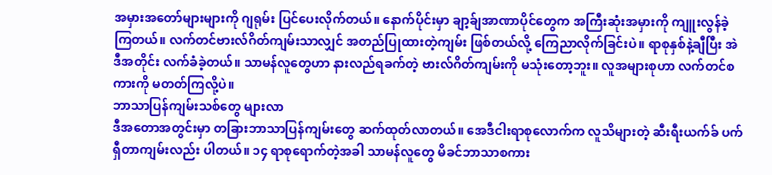အမှားအတော်များများကို ဂျရုမ်း ပြင်ပေးလိုက်တယ်။ နောက်ပိုင်းမှာ ချာ့ခ်ျအာဏာပိုင်တွေက အကြီးဆုံးအမှားကို ကျူးလွန်ခဲ့ကြတယ်။ လက်တင်ဗားလ်ဂိတ်ကျမ်းသာလျှင် အတည်ပြုထားတဲ့ကျမ်း ဖြစ်တယ်လို့ ကြေညာလိုက်ခြင်းပဲ။ ရာစုနှစ်နဲ့ချီပြီး အဲဒီအတိုင်း လက်ခံခဲ့တယ်။ သာမန်လူတွေဟာ နားလည်ရခက်တဲ့ ဗားလ်ဂိတ်ကျမ်းကို မသုံးတော့ဘူး။ လူအများစုဟာ လက်တင်စကားကို မတတ်ကြလို့ပဲ။
ဘာသာပြန်ကျမ်းသစ်တွေ များလာ
ဒီအတောအတွင်းမှာ တခြားဘာသာပြန်ကျမ်းတွေ ဆက်ထုတ်လာတယ်။ အေဒီငါးရာစုလောက်က လူသိများတဲ့ ဆီးရီးယက်ခ် ပက်ရှီတာကျမ်းလည်း ပါတယ်။ ၁၄ ရာစုရောက်တဲ့အခါ သာမန်လူတွေ မိခင်ဘာသာစကား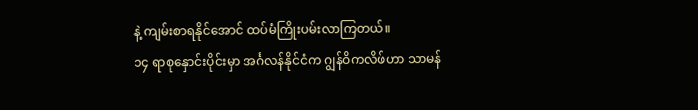နဲ့ ကျမ်းစာရနိုင်အောင် ထပ်မံကြိုးပမ်းလာကြတယ်။
၁၄ ရာစုနှောင်းပိုင်းမှာ အင်္ဂလန်နိုင်ငံက ဂျွန်ဝိကလိဖ်ဟာ သာမန်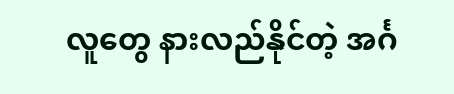လူတွေ နားလည်နိုင်တဲ့ အင်္ဂ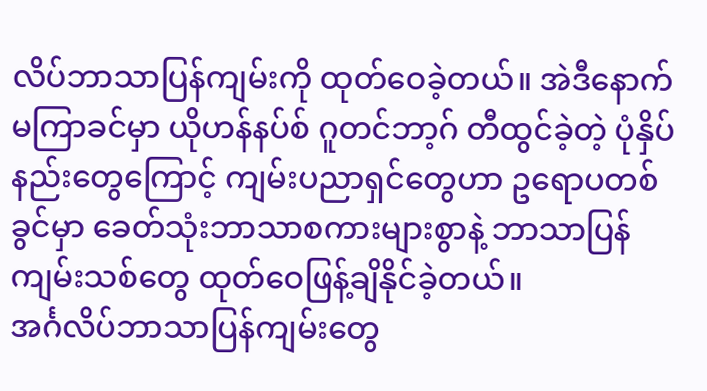လိပ်ဘာသာပြန်ကျမ်းကို ထုတ်ဝေခဲ့တယ်။ အဲဒီနောက် မကြာခင်မှာ ယိုဟန်နပ်စ် ဂူတင်ဘာ့ဂ် တီထွင်ခဲ့တဲ့ ပုံနှိပ်နည်းတွေကြောင့် ကျမ်းပညာရှင်တွေဟာ ဥရောပတစ်ခွင်မှာ ခေတ်သုံးဘာသာစကားများစွာနဲ့ ဘာသာပြန်ကျမ်းသစ်တွေ ထုတ်ဝေဖြန့်ချိနိုင်ခဲ့တယ်။
အင်္ဂလိပ်ဘာသာပြန်ကျမ်းတွေ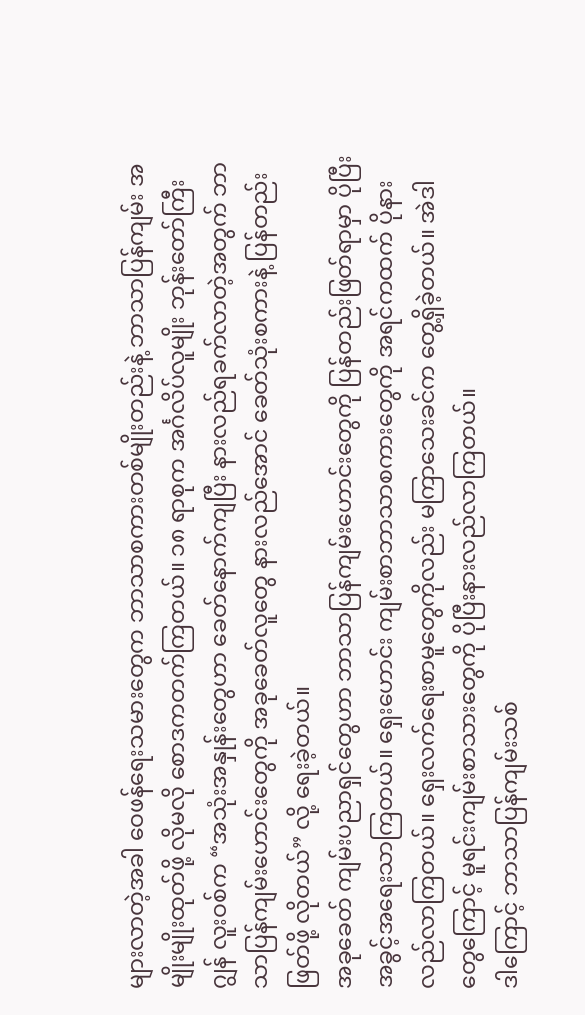များလာတဲ့အခါ ဝေဖန်ရေးသမားတွေက ဘာသာစကားတစ်မျိုးတည်းနဲ့ ဘာသာပြန်ကျမ်း အမျိုးမျိုးထုတ်ဖို့ လိုမလို စောဒကတက်ကြတယ်။ ၁၈ ရာစုက အင်္ဂလိပ်လူမျိုး ဘုန်းတော်ကြီး ဂျွန် လူးဝစ်က “အသုံးအနှုန်းတွေဟာ ခေတ်နောက်ကျပြီး နားလည်ရခက်လာတဲ့အတွက် ဘာသာပြန်ကျမ်းဟောင်းတွေကို အခုခေတ်လူတွေ နားလည်အောင် ခေတ်သုံးစကားနဲ့ ပြန်တည်းဖြတ်ဖို့ လိုတယ်” လို့ ရေးခဲ့တယ်။
အခုခေတ် ကျမ်းပညာရှင်တွေဟာ ဘာသာပြန်ကျမ်းဟောင်းတွေကို ပြန်တည်းဖြတ်ရာမှာ ပိုပြီး အခွင့်အရေးသာကြတယ်။ ရှေးဟောင်း ကျမ်းစာဘာသာစကားတွေကို အရင်ကထက် ပိုနားလည်လာကြတယ်။ ရှေးလက်ရေးစာမူတွေကိုလည်း မကြာသေးခင်က တွေ့ရှိခဲ့တယ်။ အဲဒါတွေကြောင့် မူရင်းကျမ်းစာသားတွေကို ပိုပြီးနားလည်လာကြတယ်။
ဒါကြောင့် ဘာသာပြန်ကျမ်းသစ်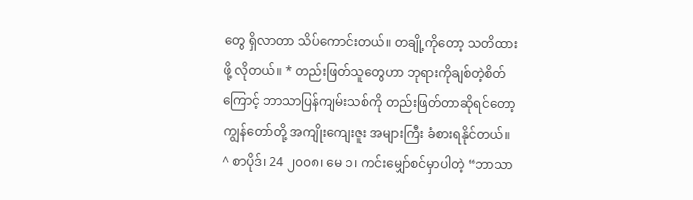တွေ ရှိလာတာ သိပ်ကောင်းတယ်။ တချို့ကိုတော့ သတိထားဖို့ လိုတယ်။ * တည်းဖြတ်သူတွေဟာ ဘုရားကိုချစ်တဲ့စိတ်ကြောင့် ဘာသာပြန်ကျမ်းသစ်ကို တည်းဖြတ်တာဆိုရင်တော့ ကျွန်တော်တို့ အကျိုးကျေးဇူး အများကြီး ခံစားရနိုင်တယ်။
^ စာပိုဒ်၊ 24 ၂၀၀၈၊ မေ ၁၊ ကင်းမျှော်စင်မှာပါတဲ့ “ဘာသာ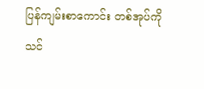ပြန်ကျမ်းစာကောင်း တစ်အုပ်ကို သင်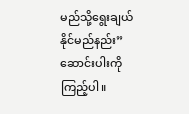မည်သို့ရွေးချယ်နိုင်မည်နည်း” ဆောင်းပါးကို ကြည့်ပါ။